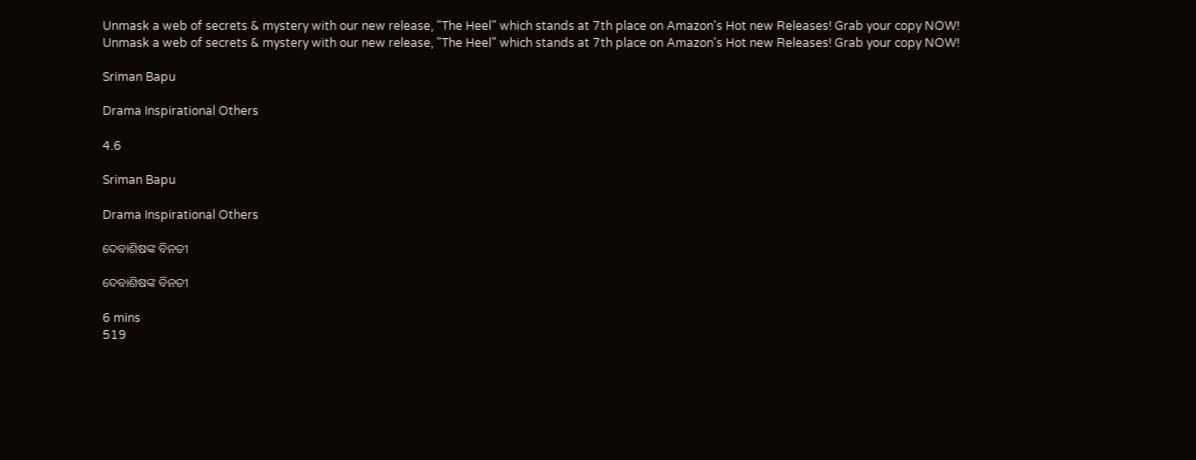Unmask a web of secrets & mystery with our new release, "The Heel" which stands at 7th place on Amazon's Hot new Releases! Grab your copy NOW!
Unmask a web of secrets & mystery with our new release, "The Heel" which stands at 7th place on Amazon's Hot new Releases! Grab your copy NOW!

Sriman Bapu

Drama Inspirational Others

4.6

Sriman Bapu

Drama Inspirational Others

ଦେବାଶିଷଙ୍କ ବିନତୀ

ଦେବାଶିଷଙ୍କ ବିନତୀ

6 mins
519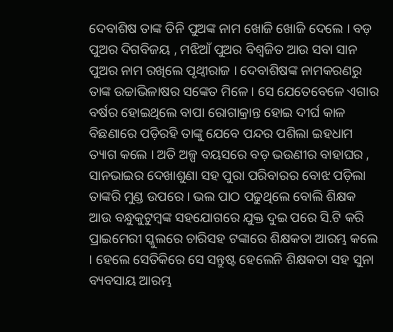ଦେବାଶିଷ ତାଙ୍କ ତିନି ପୁଅଙ୍କ ନାମ ଖୋଜି ଖୋଜି ଦେଲେ । ବଡ଼ ପୁଅର ଦିଗବିଜୟ , ମଝିଆଁ ପୁଅର ବିଶ୍ୱଜିତ ଆଉ ସବା ସାନ ପୁଅର ନାମ ରଖିଲେ ପୃଥ୍ୱୀରାଜ । ଦେବାଶିଷଙ୍କ ନାମକରଣରୁ ତାଙ୍କ ଉଚ୍ଚାଭିଳାଷର ସଙ୍କେତ ମିଳେ । ସେ ଯେତେବେଳେ ଏଗାର ବର୍ଷର ହୋଇଥିଲେ ବାପା ରୋଗାକ୍ରାନ୍ତ ‌ହୋଇ ଦୀର୍ଘ କାଳ ବିଛଣାରେ ପଡ଼ିରହି ତାଙ୍କୁ ଯେବେ ପନ୍ଦର ପଶିଲା ଇହଧାମ ତ୍ୟାଗ କଲେ । ଅତି ଅଳ୍ପ ବୟସରେ ବଡ଼ ଭଉଣୀର ବାହାଘର , ସାନଭାଇର ଦେଖାଶୁଣା ସହ ପୁରା ପରିବାରର ବୋଝ ପଡ଼ିଲା ତାଙ୍କରି ମୁଣ୍ଡ ଉପରେ । ଭଲ ପାଠ ପଢୁଥିଲେ ବୋଲି ଶିକ୍ଷକ ଆଉ ବନ୍ଧୁକୁଟୁମ୍ବଙ୍କ ସହଯୋଗରେ ଯୁକ୍ତ ଦୁଇ ପରେ ସି.ଟି କରି ପ୍ରାଇମେରୀ ସ୍କୁଲରେ ଚାରିସହ ଟଙ୍କାରେ ଶିକ୍ଷକତା ଆରମ୍ଭ କଲେ । ହେଲେ ସେତିକିରେ ସେ ସନ୍ତୁଷ୍ଟ ହେଲେନି ଶିକ୍ଷକତା ସହ ସୁନା ବ୍ୟବସାୟ ଆରମ୍ଭ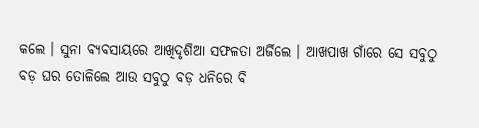କଲେ । ସୁନା ବ୍ୟବସାୟରେ ଆଖିଦୃଶିଆ ସଫଳତା ଅର୍ଜିଲେ । ଆଖପାଖ ଗାଁରେ ସେ ସବୁଠୁ ବଡ଼ ଘର ତୋଳିଲେ ଆଉ ସବୁଠୁ ବଡ଼ ଧନିରେ ବି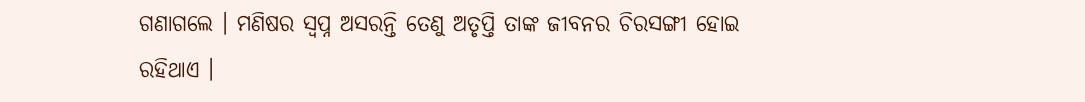ଗଣାଗଲେ । ମଣିଷର ସ୍ୱପ୍ନ ଅସରନ୍ତି ତେଣୁ ଅତୃପ୍ତି ତାଙ୍କ ଜୀବନର ଚିରସଙ୍ଗୀ ହୋଇ ରହିଥାଏ ।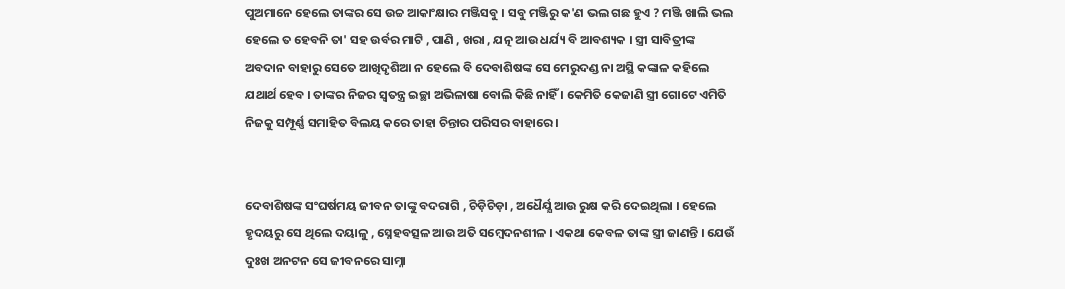ପୁଅମାନେ ହେଲେ ତାଙ୍କର ସେ ଉଚ୍ଚ ଆକାଂକ୍ଷାର ମଞ୍ଜିସବୁ । ସବୁ ମଞ୍ଜିରୁ କ'ଣ ଭଲ ଗଛ ହୁଏ ? ମଞ୍ଜି ଖାଲି ଭଲ ହେଲେ ତ ହେବନି ତା' ସହ ଉର୍ବର ମାଟି , ପାଣି , ଖରା , ଯତ୍ନ ଆଉ ଧର୍ଯ୍ୟ ବି ଆବଶ୍ୟକ । ସ୍ତ୍ରୀ ସାବିତ୍ରୀଙ୍କ ଅବଦାନ ବାହାରୁ ସେତେ ଆଖିଦୃଶିଆ ନ ହେଲେ ବି ଦେବାଶିଷଙ୍କ ସେ ମେରୁଦଣ୍ଡ ନା ଅସ୍ଥି କଙ୍କାଳ କହିଲେ ଯଥାର୍ଥ ହେବ ‌। ତାଙ୍କର ନିଜର ସ୍ୱତନ୍ତ୍ର ଇଚ୍ଛା ଅଭିଳାଷା ବୋଲି କିଛି ନାହିଁ । କେମିତି କେଜାଣି ସ୍ତ୍ରୀ ଗୋଟେ ଏମିତି ନିଜକୁ ସମ୍ପୂର୍ଣ୍ଣ ସମାହିତ ବିଲୟ କରେ ତାହା ଚିନ୍ତାର ପରିସର ବାହାରେ ।


ଦେବାଶିଷଙ୍କ ସଂଘର୍ଷମୟ ଜୀବନ ତାଙ୍କୁ ବଦରାଗି , ଚିଡ଼ିଚିଡ଼ା , ଅଧୈର୍ଯ୍ଯ ଆଉ ରୁକ୍ଷ କରି ଦେଇଥିଲା । ହେଲେ ହୃଦୟରୁ ସେ ଥିଲେ ଦୟାଳୁ , ସ୍ନେହବତ୍ସଳ ଆଉ ଅତି ସମ୍ବେଦନଶୀଳ । ଏକଥା କେବଳ ତାଙ୍କ ସ୍ତ୍ରୀ ଜାଣନ୍ତି । ଯେଉଁ ଦୁଃଖ ଅନଟନ ସେ ଜୀବନରେ ସାମ୍ନା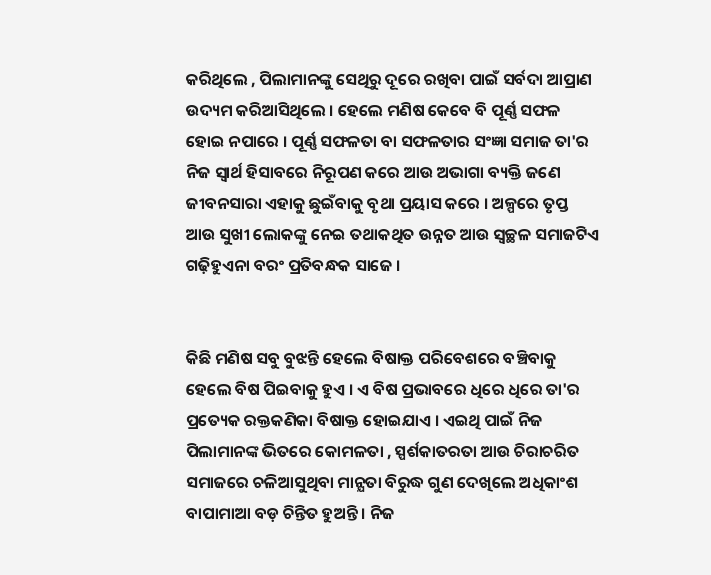କରିଥିଲେ , ପିଲାମାନଙ୍କୁ ସେଥିରୁ ଦୂରେ ରଖିବା ପାଇଁ ସର୍ବଦା ଆପ୍ରାଣ ଉଦ୍ୟମ କରିଆସିଥିଲେ । ହେଲେ ମଣିଷ କେବେ ବି ପୂର୍ଣ୍ଣ ସଫଳ ହୋଇ ନପାରେ । ପୂର୍ଣ୍ଣ ସଫଳତା ବା ସଫଳତାର ସଂଜ୍ଞା ସମାଜ ତା'ର ନିଜ ସ୍ୱାର୍ଥ ହିସାବରେ ନିରୂପଣ କରେ ଆଉ ଅଭାଗା ବ୍ୟକ୍ତି ଜଣେ ଜୀବନସାରା ଏହାକୁ ଛୁଇଁବାକୁ ବୃଥା ପ୍ରୟାସ କରେ । ଅଳ୍ପରେ ତୃପ୍ତ ଆଉ ସୁଖୀ ଲୋକଙ୍କୁ ନେଇ ତଥାକଥିତ ଉନ୍ନତ ଆଉ ସ୍ୱଚ୍ଛଳ ସମାଜଟିଏ ଗଢ଼ିହୁଏନା ବରଂ ପ୍ରତିବନ୍ଧକ ସାଜେ ।


କିଛି ମଣିଷ ସବୁ ବୁଝନ୍ତି ହେଲେ ବିଷାକ୍ତ ପରିବେଶରେ ବଞ୍ଚିବାକୁ ହେଲେ ବିଷ ପିଇବାକୁ ହୁଏ । ଏ ବିଷ ପ୍ରଭାବରେ ଧିରେ ଧିରେ ତା'ର ପ୍ରତ୍ୟେକ ରକ୍ତକଣିକା ବିଷାକ୍ତ ହୋଇଯାଏ । ଏଇଥି ପାଇଁ ନିଜ ପିଲାମାନଙ୍କ ଭିତରେ କୋମଳତା , ସ୍ପର୍ଶକାତରତା ଆଉ ଚିରାଚରିତ ସମାଜରେ ଚଳିଆସୁଥିବା ମାନ୍ଯତା ବିରୁଦ୍ଧ ଗୁଣ ଦେଖିଲେ ଅଧିକାଂଶ ବାପାମାଆ ବଡ଼ ଚିନ୍ତିତ ହୁଅନ୍ତି । ନିଜ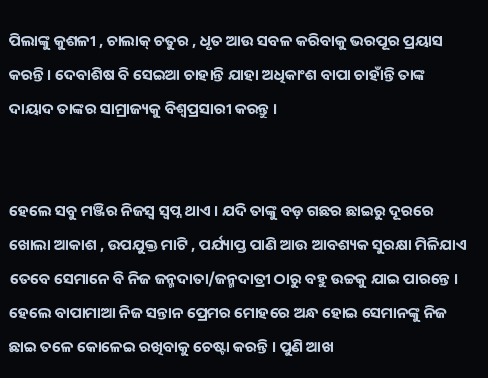ପିଲାଙ୍କୁ କୁଶଳୀ , ଚାଲାକ୍ ଚତୁର , ଧୃତ ଆଉ ସବଳ କରିବାକୁ ଭରପୂର ପ୍ରୟାସ କରନ୍ତି । ଦେବାଶିଷ ବି ସେଇଆ ଚାହାନ୍ତି ଯାହା ଅଧିକାଂଶ ବାପା ଚାହାଁନ୍ତି ତାଙ୍କ ଦାୟାଦ ତାଙ୍କର ସାମ୍ରାଜ୍ୟକୁ ବିଶ୍ୱପ୍ରସାରୀ କରନ୍ତୁ ।


ହେଲେ ସବୁ ମଞ୍ଜିର ନିଜସ୍ଵ ସ୍ୱପ୍ନ ଥାଏ । ଯଦି ତାଙ୍କୁ ବଡ଼ ଗଛର ଛାଇରୁ ଦୂରରେ ଖୋଲା ଆକାଶ , ଉପଯୁକ୍ତ ମାଟି , ପର୍ଯ୍ୟାପ୍ତ ପାଣି ଆଉ ଆବଶ୍ୟକ ସୁରକ୍ଷା ମିଳିଯାଏ ତେବେ ସେମାନେ ବି ନିଜ ଜନ୍ମଦାତା/ଜନ୍ମଦାତ୍ରୀ ଠାରୁ ବହୁ ଉଚ୍ଚକୁ ଯାଇ ପାରନ୍ତେ । ହେଲେ ବାପାମାଆ ନିଜ ସନ୍ତାନ ପ୍ରେମର ମୋହରେ ଅନ୍ଧ ହୋଇ ସେମାନଙ୍କୁ ନିଜ ଛାଇ ତଳେ କୋଳେଇ ରଖିବାକୁ ଚେଷ୍ଟା କରନ୍ତି । ପୁଣି ଆଖ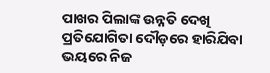ପାଖର ପିଲାଙ୍କ ଉନ୍ନତି ଦେଖି ପ୍ରତିଯୋଗିତା ଦୌଡ଼ରେ ହାରିଯିବା ଭୟରେ ନିଜ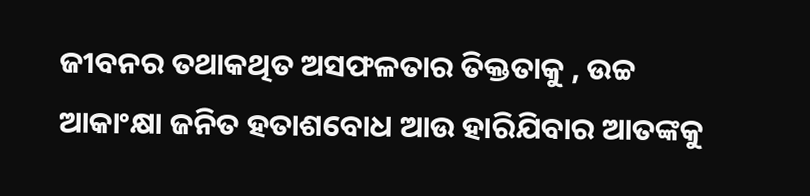ଜୀବନର ତଥାକଥିତ ଅସଫଳତାର ତିକ୍ତତାକୁ , ଉଚ୍ଚ ଆକାଂକ୍ଷା ଜନିତ ହତାଶବୋଧ ଆଉ ହାରିଯିବାର ଆତଙ୍କକୁ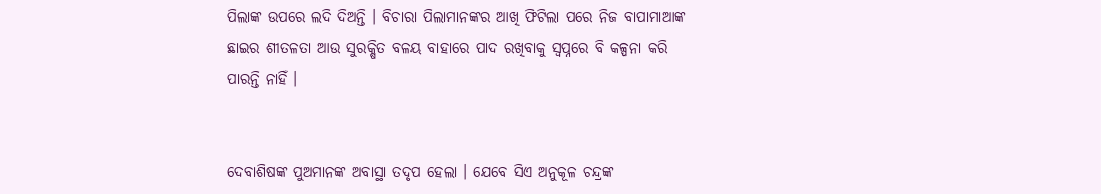ପିଲାଙ୍କ ଉପରେ ଲଦି ଦିଅନ୍ତି । ବିଚାରା ପିଲାମାନଙ୍କର ଆଖି ଫିଟିଲା ପରେ ନିଜ ବାପାମାଆଙ୍କ ଛାଇର ଶୀତଳତା ଆଉ ସୁରକ୍ଷିତ ବଳୟ ବାହାରେ ପାଦ ରଖିବାକୁ ସ୍ୱପ୍ନରେ ବି କଳ୍ପନା କରି ପାରନ୍ତି ନାହିଁ ।


ଦେବାଶିଷଙ୍କ ପୁଅମାନଙ୍କ ଅବାସ୍ଥା ତଦୃପ ହେଲା । ଯେବେ ସିଏ ଅନୁକୂଳ ଚନ୍ଦ୍ରଙ୍କ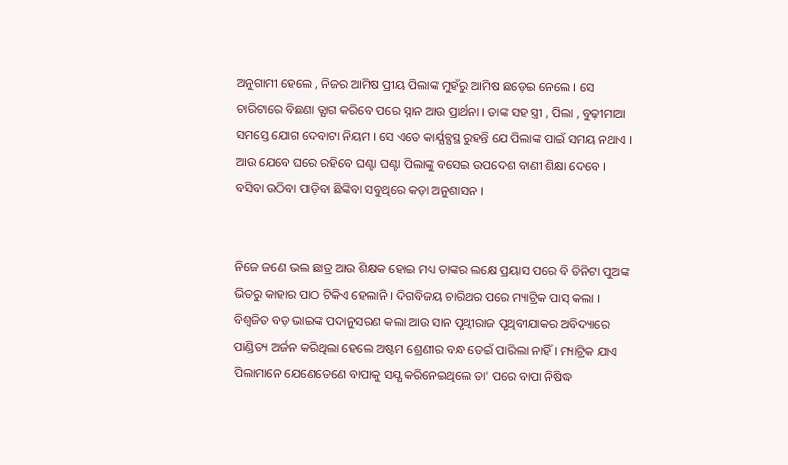ଅନୁଗାମୀ ହେଲେ , ନିଜର ଆମିଷ ପ୍ରୀୟ ପିଲାଙ୍କ ମୁହଁରୁ ଆମିଷ ଛଡ଼େଇ ନେଲେ । ସେ ଚାରିଟାରେ ବିଛଣା ତ୍ଯାଗ କରିବେ ପରେ ସ୍ନାନ ଆଉ ପ୍ରାର୍ଥନା । ତାଙ୍କ ସହ ସ୍ତ୍ରୀ , ପିଲା , ବୁଢ଼ୀମାଆ ସମସ୍ତେ ଯୋଗ ଦେବାଟା ନିୟମ । ସେ ଏତେ କାର୍ଯ୍ଯବ୍ଯସ୍ଥ ରୁହନ୍ତି ଯେ ପିଲାଙ୍କ ପାଇଁ ସମୟ ନଥାଏ । ଆଉ ଯେବେ ଘରେ ରହିବେ ଘଣ୍ଟା ଘଣ୍ଟା ପିଲାଙ୍କୁ ବସେଇ ଉପଦେଶ ବାଣୀ ଶିକ୍ଷା ଦେବେ । ବସିବା ଉଠିବା ପାଡ଼ିବା ଛିଙ୍କିବା ସବୁଥିରେ କଡ଼ା ଅନୁଶାସନ ।


ନିଜେ ଜଣେ ଭଲ ଛାତ୍ର ଆଉ ଶିକ୍ଷକ ହୋଇ ମଧ୍ୟ ତାଙ୍କର ଲକ୍ଷେ ପ୍ରୟାସ ପରେ ବି ତିନିଟା ପୁଅଙ୍କ ଭିତରୁ କାହାର ପାଠ ଟିକିଏ ହେଲାନି । ଦିଗବିଜୟ ଚାରିଥର ପରେ ମ୍ୟାଟ୍ରିକ ପାସ୍ କଲା । ବିଶ୍ୱଜିତ ବଡ଼ ଭାଇଙ୍କ ପଦାନୁସରଣ କଲା ଆଉ ସାନ ପୃଥ୍ୱୀରାଜ ପୃଥିବୀଯାକର ଅବିଦ୍ୟାରେ ପାଣ୍ଡିତ୍ୟ ଅର୍ଜନ କରିଥିଲା ହେଲେ ଅଷ୍ଟମ ଶ୍ରେଣୀର ବନ୍ଧ ଡେଇଁ ପାରିଲା ନାହିଁ । ମ୍ୟାଟ୍ରିକ ଯାଏ ପିଲାମାନେ ଯେଣେତେଣେ ବାପାକୁ ସଯ୍ଯ କରିନେଇଥିଲେ ତା' ପରେ ବାପା ନିଷିଦ୍ଧ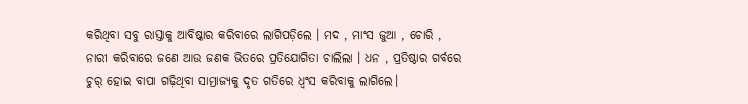କରିଥିବା ସବୁ ରାସ୍ତାକୁ ଆବିଷ୍କାର କରିବାରେ ଲାଗିପଡ଼ିଲେ । ମଦ , ମାଂସ ଜୁଆ , ଚୋରି , ନାରୀ କରିବାରେ ଜଣେ ଆଉ ଜଣକ ଭିତରେ ପ୍ରତିଯୋଗିତା ଚାଲିଲା । ଧନ , ପ୍ରତିଷ୍ଠାର ଗର୍ବରେ ଚୁର୍ ହୋଇ ବାପା ଗଢ଼ିଥିବା ସାମ୍ରାଜ୍ୟକୁ ଦୃତ ଗତିରେ ଧ୍ୱଂସ କରିବାକୁ ଲାଗିଲେ।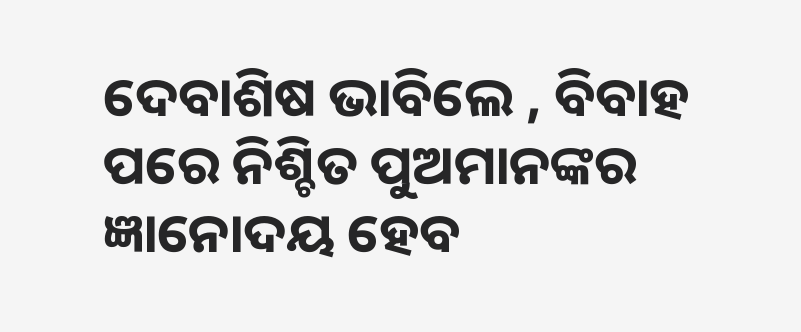ଦେବାଶିଷ ଭାବିଲେ , ବିବାହ ପରେ ନିଶ୍ଚିତ ପୁଅମାନଙ୍କର ଜ୍ଞାନୋଦୟ ହେବ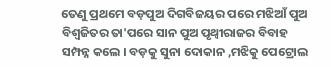ତେଣୁ ପ୍ରଥମେ ବଡ଼ପୁଅ ଦିଗବିଜୟର ପରେ ମଝିଆଁ ପୁଅ ବିଶ୍ୱଜିତର ତା'ପରେ ସାନ ପୁଅ ପୃଥ୍ୱୀରାଜର ବିବାହ ସମ୍ପନ୍ନ କଲେ ‌। ବଡ଼କୁ ସୁନା ଦୋକାନ ,ମଝିକୁ ପେଟ୍ରୋଲ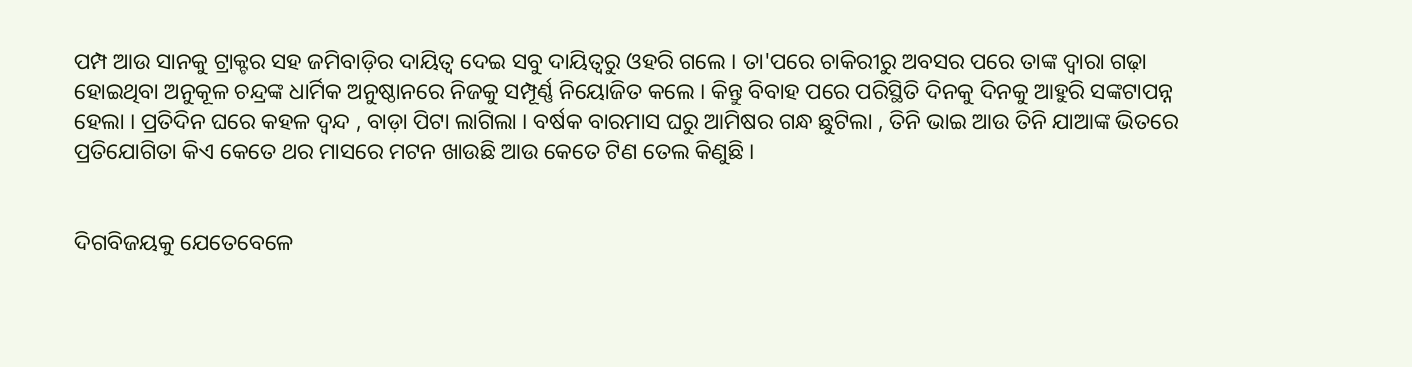ପମ୍ପ ଆଉ ସାନକୁ ଟ୍ରାକ୍ଟର ସହ ଜମିବାଡ଼ିର ଦାୟିତ୍ଵ ଦେଇ ସବୁ ଦାୟିତ୍ଵରୁ ଓହରି ଗଲେ । ତା'ପରେ ଚାକିରୀରୁ ଅବସର ପରେ ତାଙ୍କ ଦ୍ଵାରା ଗଢ଼ା ହୋଇଥିବା ଅନୁକୂଳ ଚନ୍ଦ୍ରଙ୍କ ଧାର୍ମିକ ଅନୁଷ୍ଠାନରେ ନିଜକୁ ସମ୍ପୂର୍ଣ୍ଣ ନିୟୋଜିତ କଲେ । କିନ୍ତୁ ବିବାହ ପରେ ପରିସ୍ଥିତି ଦିନକୁ ଦିନକୁ ଆହୁରି ସଙ୍କଟାପନ୍ନ ହେଲା । ପ୍ରତିଦିନ ଘରେ କହଳ ଦ୍ୱନ୍ଦ , ବାଡ଼ା ପିଟା ଲାଗିଲା । ବର୍ଷକ ବାରମାସ ଘରୁ ଆମିଷର ଗନ୍ଧ ଛୁଟିଲା , ତିନି ଭାଇ ଆଉ ତିନି ଯାଆଙ୍କ ଭିତରେ ପ୍ରତିଯୋଗିତା କିଏ କେତେ ଥର ମାସରେ ମଟନ ଖାଉଛି ଆଉ କେତେ ଟିଣ ତେଲ କିଣୁଛି ।


ଦିଗବିଜୟକୁ ଯେତେବେଳେ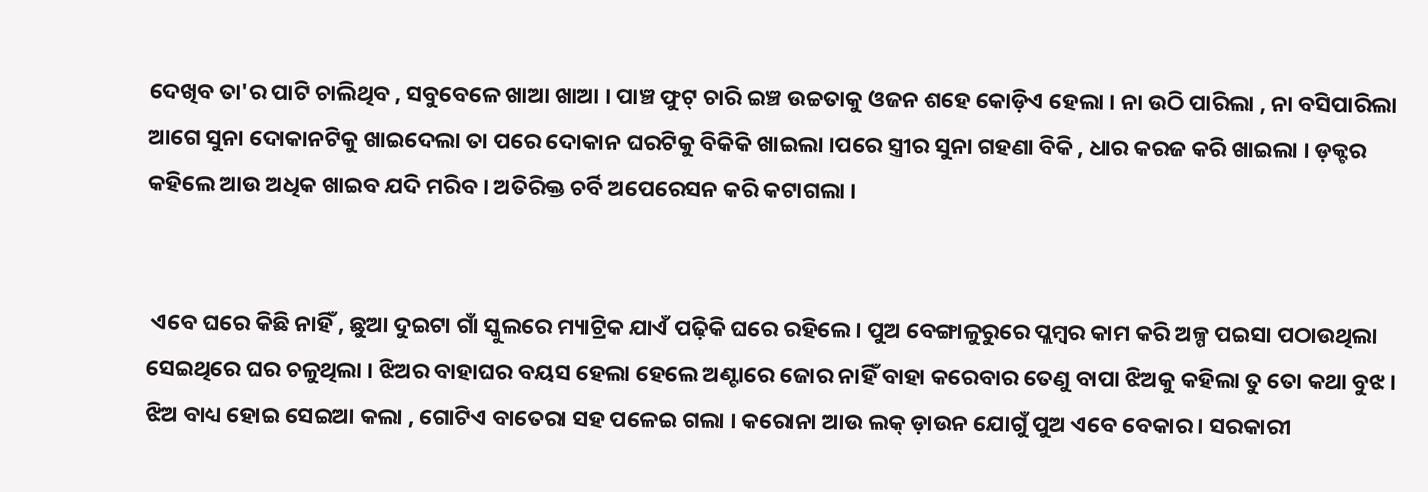ଦେଖିବ ତା'ର ପାଟି ଚାଲିଥିବ , ସବୁବେଳେ ଖାଆ ଖାଆ । ପାଞ୍ଚ ଫୁଟ୍ ଚାରି ଇଞ୍ଚ ଉଚ୍ଚତାକୁ ଓଜନ ଶହେ କୋଡ଼ିଏ ହେଲା । ନା ଉଠି ପାରିଲା , ନା ବସିପାରିଲା ଆଗେ ସୁନା ଦୋକାନଟିକୁ ଖାଇଦେଲା ତା ପରେ ଦୋକାନ ଘରଟିକୁ ବିକିକି ଖାଇଲା ।ପରେ ସ୍ତ୍ରୀର ସୁନା ଗହଣା ବିକି , ଧାର କରଜ କରି ଖାଇଲା । ଡ଼କ୍ଟର କହିଲେ ଆଉ ଅଧିକ ଖାଇବ ଯଦି ମରିବ । ଅତିରିକ୍ତ ଚର୍ବି ଅପେରେସନ କରି କଟାଗଲା ।


 ଏବେ ଘରେ କିଛି ନାହିଁ , ଛୁଆ ଦୁଇଟା ଗାଁ ସ୍କୁଲରେ ମ୍ୟାଟ୍ରିକ ଯାଏଁ ପଢ଼ିକି ଘରେ ରହିଲେ । ପୁଅ ବେଙ୍ଗାଳୁରୁରେ ପ୍ଲମ୍ବର କାମ କରି ଅଳ୍ପ ପଇସା ପଠାଉଥିଲା ସେଇଥିରେ ଘର ଚଳୁଥିଲା । ଝିଅର ବାହାଘର ବୟସ ହେଲା ହେଲେ ଅଣ୍ଟାରେ ଜୋର ନାହିଁ ବାହା କରେବାର ତେଣୁ ବାପା ଝିଅକୁ କହିଲା ତୁ ତୋ କଥା ବୁଝ । ଝିଅ ବାଧ୍ୟ ହୋଇ ସେଇଆ କଲା , ଗୋଟିଏ ବାତେରା ସହ ପଳେଇ ଗଲା । କରୋନା ଆଉ ଲକ୍ ଡ଼ାଉନ ଯୋଗୁଁ ପୁଅ ଏବେ ବେକାର । ସରକାରୀ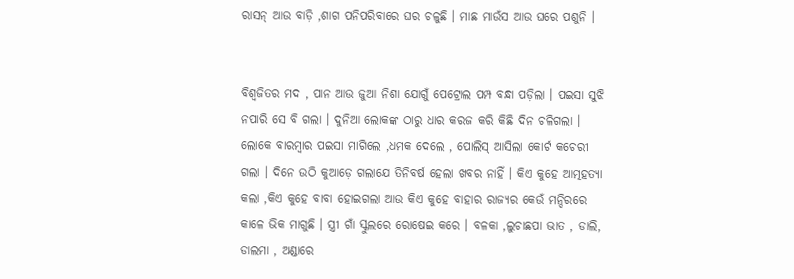ରାସନ୍ ଆଉ ବାଡ଼ି ,ଶାଗ ପନିପରିବାରେ ଘର ଚଳୁଛି । ମାଛ ମାଉଁସ ଆଉ ଘରେ ପଶୁନି ।


ବିଶ୍ଵଜିତର ମଦ , ପାନ ଆଉ ଜୁଆ ନିଶା ଯୋଗୁଁ ପେଟ୍ରୋଲ ପମ୍ପ ବନ୍ଧା ପଡ଼ିଲା । ପଇସା ସୁଝି ନପାରି ସେ ବି ଗଲା । ଦୁନିଆ ଲୋକଙ୍କ ଠାରୁ ଧାର କରଜ କରି କିଛି ଦିନ ଚଳିଗଲା । ଲୋକେ ବାରମ୍ବାର ପଇସା ମାଗିଲେ ,ଧମକ ଦେଲେ , ପୋଲିସ୍ ଆସିଲା କୋର୍ଟ କଚେରୀ ଗଲା । ଦିନେ ଉଠି କୁଆଡ଼େ ଗଲାଯେ ତିନିବର୍ଷ ‌ହେଲା ଖବର ନାହିଁ ‌। କିଏ କୁହେ ଆତ୍ମହତ୍ୟା କଲା ,କିଏ କୁହେ ବାବା ହୋଇଗଲା ଆଉ କିଏ କୁ‌ହେ ବାହାର ରାଜ୍ୟର କେଉଁ ମନ୍ଦିରରେ କାଳେ ଭିକ ମାଗୁଛି । ସ୍ତ୍ରୀ ଗାଁ ସ୍କୁଲରେ ରୋଷେଇ କରେ । ବଳକା ,ଲୁଚାଛପା ଭାତ , ଡାଲି, ଡାଲମା , ଅଣ୍ଡାରେ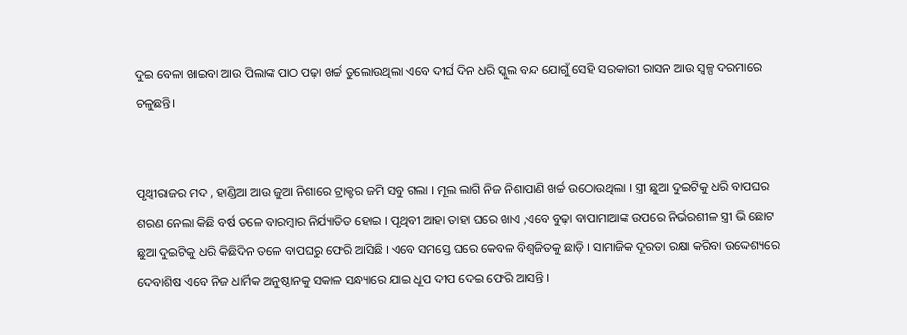ଦୁଇ ବେଳା ଖାଇବା ଆଉ ପିଲାଙ୍କ ପାଠ ପଢ଼ା ଖର୍ଚ୍ଚ ତୁଲୋଉଥିଲା ଏବେ ଦୀର୍ଘ ଦିନ ଧରି ସ୍କୁଲ ବନ୍ଦ ଯୋଗୁଁ ସେହି ସରକାରୀ ରାସନ ଆଉ ସ୍ୱଳ୍ପ ଦରମାରେ ଚଳୁଛନ୍ତି।


ପୃଥ୍ୱୀରାଜର ମଦ , ହାଣ୍ଡିଆ ଆଉ ଜୁଆ ନିଶାରେ ଟ୍ରାକ୍ଟର ଜମି ସବୁ ଗଲା । ମୂଲ ଲାଗି ନିଜ ନିଶାପାଣି ଖର୍ଚ୍ଚ ଉଠୋଉଥିଲା । ସ୍ତ୍ରୀ ଛୁଆ ଦୁଇଟିକୁ ଧରି ବାପଘର ଶରଣ ନେଲା କିଛି ବର୍ଷ ତଳେ ବାରମ୍ବାର ନିର୍ଯ୍ୟାତିତ ହୋଇ । ପୃଥିବୀ ଆହା ତାହା ଘରେ ଖାଏ ,ଏବେ ବୁଢ଼ା ବାପାମାଆଙ୍କ ଉପରେ ନିର୍ଭରଶୀଳ ସ୍ତ୍ରୀ ଭି ଛୋଟ ଛୁଆ ଦୁଇଟିକୁ ଧରି କିଛିଦିନ ତଳେ ବାପଘରୁ ଫେରି ଆସିଛି । ଏବେ ସମସ୍ତେ ଘରେ କେବଳ ବିଶ୍ୱଜିତକୁ ଛାଡ଼ି । ସାମାଜିକ ଦୂରତା ରକ୍ଷା କରିବା ଉଦ୍ଦେଶ୍ୟରେ ଦେବାଶିଷ ଏବେ ନିଜ ଧାର୍ମିକ ଅନୁଷ୍ଠାନକୁ ସକାଳ ସନ୍ଧ୍ୟାରେ ଯାଇ ଧୂପ ଦୀପ ଦେଇ ଫେରି ଆସନ୍ତି ।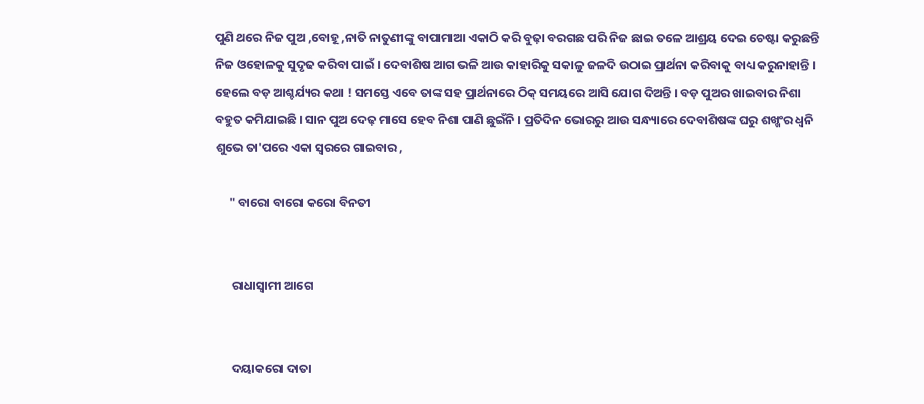ପୁଣି ଥରେ ନିଜ ପୁଅ ,ବୋହୂ ,ନାତି ନାତୁଣୀଙ୍କୁ ବାପାମାଆ ଏକାଠି କରି ବୁଢ଼ା ବରଗଛ ପରି ନିଜ ଛାଇ ତଳେ ଆଶ୍ରୟ ଦେଇ ଚେଷ୍ଟା କରୁଛନ୍ତି ନିଜ ଓହୋଳକୁ ସୁଦୃଢ କରିବା ପାଇଁ । ଦେବାଶିଷ ଆଗ ଭଳି ଆଉ କାହାରିକୁ ସକାଳୁ ଜଳଦି ଉଠାଇ ପ୍ରାର୍ଥନା କରିବାକୁ ବାଧ୍ୟ କରୁନାହାନ୍ତି । ହେଲେ ବଡ଼ ଆଶ୍ଚର୍ଯ୍ୟର କଥା ! ସମସ୍ତେ ଏବେ ତାଙ୍କ ସହ ପ୍ରାର୍ଥନାରେ ଠିକ୍ ସମୟରେ ଆସି ଯୋଗ ଦିଅନ୍ତି । ବଡ଼ ପୁଅର ଖାଇବାର ନିଶା ବହୁତ କମିଯାଇଛି । ସାନ ପୁଅ ଦେଢ଼ ମାସେ ହେବ ନିଶା ପାଣି ଛୁଇଁନି । ପ୍ରତିଦିନ ଭୋରରୁ ଆଉ ସନ୍ଧ୍ୟାରେ ଦେବାଶିଷଙ୍କ ଘରୁ ଶଖ୍ଖଂର ଧ୍ୱନି ଶୁଭେ ତା'ପରେ ଏକା ସ୍ୱରରେ ଗାଇବାର ,

     " ବାରୋ ବାରୋ କରୋ ବିନତୀ


      ରାଧାସ୍ୱାମୀ ଆଗେ


      ଦୟାକରୋ ଦାତା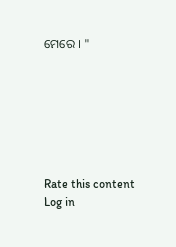ମେରେ । "







Rate this content
Log in